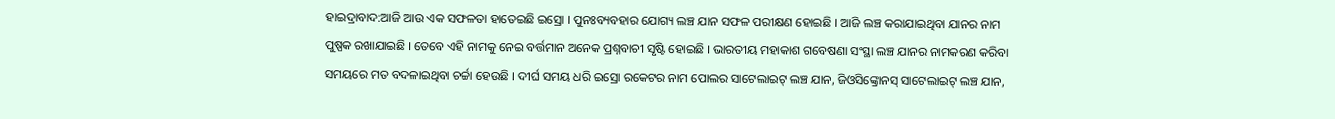ହାଇଦ୍ରାବାଦ:ଆଜି ଆଉ ଏକ ସଫଳତା ହାତେଇଛି ଇସ୍ରୋ । ପୁନଃବ୍ୟବହାର ଯୋଗ୍ୟ ଲଞ୍ଚ ଯାନ ସଫଳ ପରୀକ୍ଷଣ ହୋଇଛି । ଆଜି ଲଞ୍ଚ କରାଯାଇଥିବା ଯାନର ନାମ ପୁଷ୍ପକ ରଖାଯାଇଛି । ତେବେ ଏହି ନାମକୁ ନେଇ ବର୍ତ୍ତମାନ ଅନେକ ପ୍ରଶ୍ନବାଚୀ ସୃଷ୍ଟି ହୋଇଛି । ଭାରତୀୟ ମହାକାଶ ଗବେଷଣା ସଂସ୍ଥା ଲଞ୍ଚ ଯାନର ନାମକରଣ କରିବା ସମୟରେ ମତ ବଦଳାଇଥିବା ଚର୍ଚ୍ଚା ହେଉଛି । ଦୀର୍ଘ ସମୟ ଧରି ଇସ୍ରୋ ରକେଟର ନାମ ପୋଲର ସାଟେଲାଇଟ୍ ଲଞ୍ଚ ଯାନ, ଜିଓସିଙ୍କ୍ରୋନସ୍ ସାଟେଲାଇଟ୍ ଲଞ୍ଚ ଯାନ,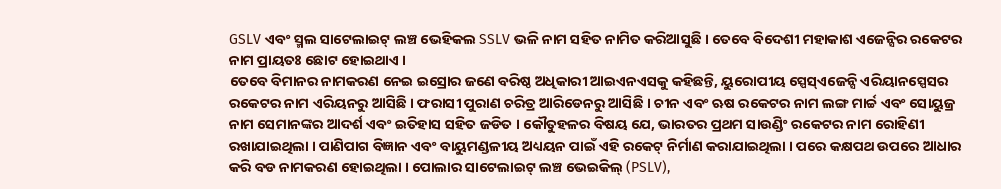GSLV ଏବଂ ସ୍ମଲ ସାଟେଲାଇଟ୍ ଲଞ୍ଚ ଭେହିକଲ SSLV ଭଳି ନାମ ସହିତ ନାମିତ କରିଆସୁଛି । ତେବେ ବିଦେଶୀ ମହାକାଶ ଏଜେନ୍ସିର ରକେଟର ନାମ ପ୍ରାୟତଃ ଛୋଟ ହୋଇଥାଏ ।
ତେବେ ବିମାନର ନାମକରଣ ନେଇ ଇସ୍ରୋର ଜଣେ ବରିଷ୍ଠ ଅଧିକାରୀ ଆଇଏନଏସକୁ କହିଛନ୍ତି, ୟୁରୋପୀୟ ସ୍ପେସ୍ଏଜେନ୍ସି ଏରିୟାନସ୍ପେସର ରକେଟର ନାମ ଏରିୟନରୁ ଆସିଛି । ଫରାସୀ ପୁରାଣ ଚରିତ୍ର ଆରିଡେନରୁ ଆସିଛି । ଚୀନ ଏବଂ ଋଷ ରକେଟର ନାମ ଲଙ୍ଗ ମାର୍ଚ୍ଚ ଏବଂ ସୋୟୁଜ୍ର ନାମ ସେମାନଙ୍କର ଆଦର୍ଶ ଏବଂ ଇତିହାସ ସହିତ ଜଡିତ । କୌତୁହଳର ବିଷୟ ଯେ, ଭାରତର ପ୍ରଥମ ସାଉଣ୍ଡିଂ ରକେଟର ନାମ ରୋହିଣୀ ରଖାଯାଇଥିଲା । ପାଣିପାଗ ବିଜ୍ଞାନ ଏବଂ ବାୟୁମଣ୍ଡଳୀୟ ଅଧ୍ୟୟନ ପାଇଁ ଏହି ରକେଟ୍ ନିର୍ମାଣ କରାଯାଇଥିଲା । ପରେ କକ୍ଷପଥ ଉପରେ ଆଧାର କରି ବଡ ନାମକରଣ ହୋଇଥିଲା । ପୋଲାର ସାଟେଲାଇଟ୍ ଲଞ୍ଚ ଭେଇକିଲ୍ (PSLV),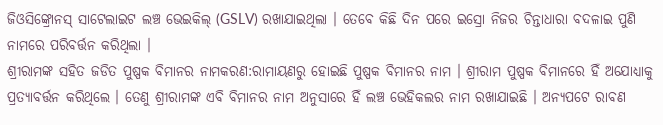ଜିଓସିଙ୍କ୍ରୋନସ୍ ସାଟେଲାଇଟ ଲଞ୍ଚ ଭେଇକିଲ୍ (GSLV) ରଖାଯାଇଥିଲା । ତେବେ କିଛି ଦିନ ପରେ ଇସ୍ରୋ ନିଜର ଚିନ୍ତାଧାରା ବଦଳାଇ ପୁଣି ନାମରେ ପରିବର୍ତ୍ତନ କରିଥିଲା ।
ଶ୍ରୀରାମଙ୍କ ସହିତ ଜଡିତ ପୁଷ୍ପକ ବିମାନର ନାମକରଣ:ରାମାୟଣରୁ ହୋଇଛି ପୁଷ୍ପକ ବିମାନର ନାମ । ଶ୍ରୀରାମ ପୁଷ୍ପକ ବିମାନରେ ହିଁ ଅଯୋଧ୍ୟାକୁ ପ୍ରତ୍ୟାବର୍ତ୍ତନ କରିଥିଲେ । ତେଣୁ ଶ୍ରୀରାମଙ୍କ ଏବି ବିମାନର ନାମ ଅନୁସାରେ ହିଁ ଲଞ୍ଚ ଭେହିକଲର ନାମ ରଖାଯାଇଛି । ଅନ୍ୟପଟେ ରାବଣ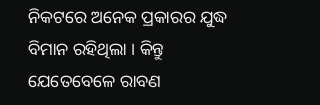ନିକଟରେ ଅନେକ ପ୍ରକାରର ଯୁଦ୍ଧ ବିମାନ ରହିଥିଲା । କିନ୍ତୁ ଯେତେବେଳେ ରାବଣ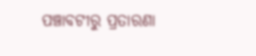ପଞ୍ଚାବଟୀରୁ ପ୍ରତାରଣା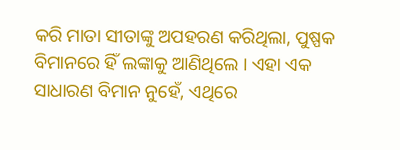କରି ମାତା ସୀତାଙ୍କୁ ଅପହରଣ କରିଥିଲା, ପୁଷ୍ପକ ବିମାନରେ ହିଁ ଲଙ୍କାକୁ ଆଣିଥିଲେ । ଏହା ଏକ ସାଧାରଣ ବିମାନ ନୁହେଁ, ଏଥିରେ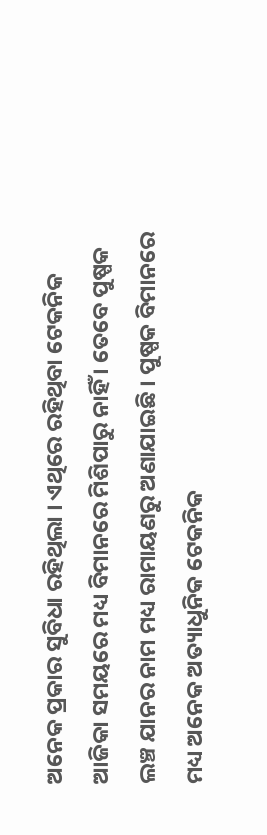ଅନେକ ପ୍ରକାର ସୁବିଧା ରହିଥିଲା । ଏଥିରେ ରହିଥିବା ଟେକନିକ ଆଜିକା ସମୟରେ ମଧ୍ୟ ବିମାନରେ ମିଶିପାରୁ ନାହିଁ । ତେବେ ପୁଷ୍ପକ ଲଞ୍ଚ ଯାନର ନାମ ମଧ୍ୟ ରାମାୟଣରୁ ଅଣାଯାଇଛି । ପୁଷ୍ପକ ବିମାନରେ ମଧ୍ୟ ଅନେକ ଅତ୍ୟାଧୁନିକ ଟେକନିକ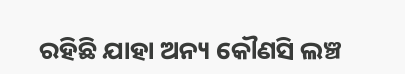ରହିଛି ଯାହା ଅନ୍ୟ କୌଣସି ଲଞ୍ଚ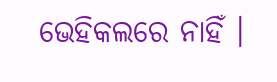ଭେହିକଲରେ ନାହିଁ ।